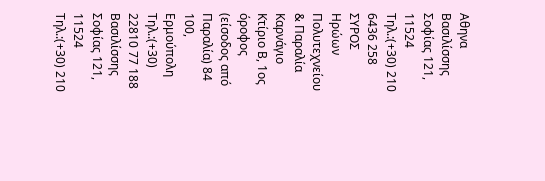Αθηνα
Βασιλίσσης Σοφίας 121, 11524
Τηλ.:(+30) 210 6436 258
ΣΥΡΟΣ
Ηρώων Πολυτεχνείου & Παραλία Καρνάγιο
Κτίριο Β, 1ος όροφος (είσοδος από Παραλία) 84 100, Ερμούπολη
Τηλ.:(+30) 22810 77 188
Βασιλίσσης Σοφίας 121, 11524
Τηλ.:(+30) 210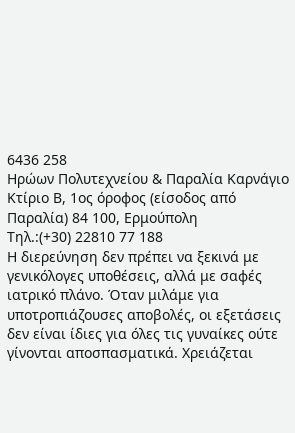6436 258
Ηρώων Πολυτεχνείου & Παραλία Καρνάγιο
Κτίριο Β, 1ος όροφος (είσοδος από Παραλία) 84 100, Ερμούπολη
Τηλ.:(+30) 22810 77 188
Η διερεύνηση δεν πρέπει να ξεκινά με γενικόλογες υποθέσεις, αλλά με σαφές ιατρικό πλάνο. Όταν μιλάμε για υποτροπιάζουσες αποβολές, οι εξετάσεις δεν είναι ίδιες για όλες τις γυναίκες ούτε γίνονται αποσπασματικά. Χρειάζεται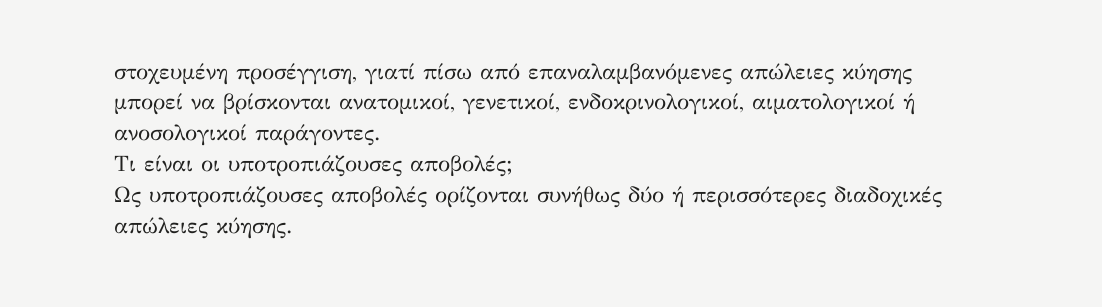στοχευμένη προσέγγιση, γιατί πίσω από επαναλαμβανόμενες απώλειες κύησης μπορεί να βρίσκονται ανατομικοί, γενετικοί, ενδοκρινολογικοί, αιματολογικοί ή ανοσολογικοί παράγοντες.
Τι είναι οι υποτροπιάζουσες αποβολές;
Ως υποτροπιάζουσες αποβολές ορίζονται συνήθως δύο ή περισσότερες διαδοχικές απώλειες κύησης.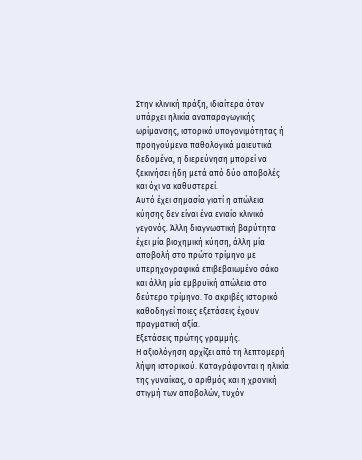Στην κλινική πράξη, ιδιαίτερα όταν υπάρχει ηλικία αναπαραγωγικής ωρίμανσης, ιστορικό υπογονιμότητας ή προηγούμενα παθολογικά μαιευτικά δεδομένα, η διερεύνηση μπορεί να ξεκινήσει ήδη μετά από δύο αποβολές και όχι να καθυστερεί.
Αυτό έχει σημασία γιατί η απώλεια κύησης δεν είναι ένα ενιαίο κλινικό γεγονός. Άλλη διαγνωστική βαρύτητα έχει μία βιοχημική κύηση, άλλη μία αποβολή στο πρώτο τρίμηνο με υπερηχογραφικά επιβεβαιωμένο σάκο και άλλη μία εμβρυϊκή απώλεια στο δεύτερο τρίμηνο. Το ακριβές ιστορικό καθοδηγεί ποιες εξετάσεις έχουν πραγματική αξία.
Εξετάσεις πρώτης γραμμής.
Η αξιολόγηση αρχίζει από τη λεπτομερή λήψη ιστορικού. Καταγράφονται η ηλικία της γυναίκας, ο αριθμός και η χρονική στιγμή των αποβολών, τυχόν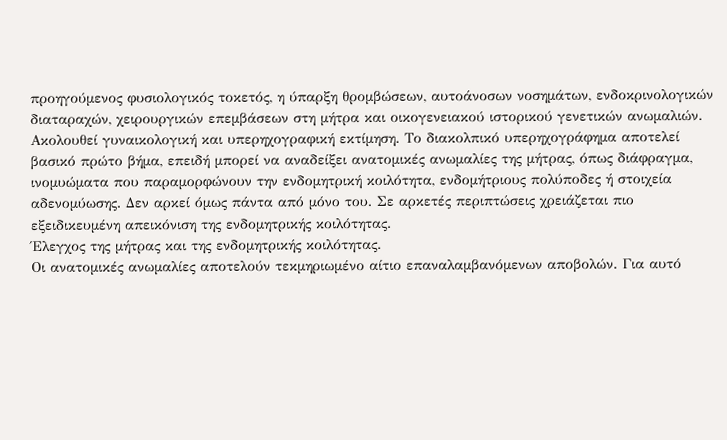προηγούμενος φυσιολογικός τοκετός, η ύπαρξη θρομβώσεων, αυτοάνοσων νοσημάτων, ενδοκρινολογικών διαταραχών, χειρουργικών επεμβάσεων στη μήτρα και οικογενειακού ιστορικού γενετικών ανωμαλιών.
Ακολουθεί γυναικολογική και υπερηχογραφική εκτίμηση. Το διακολπικό υπερηχογράφημα αποτελεί βασικό πρώτο βήμα, επειδή μπορεί να αναδείξει ανατομικές ανωμαλίες της μήτρας, όπως διάφραγμα, ινομυώματα που παραμορφώνουν την ενδομητρική κοιλότητα, ενδομήτριους πολύποδες ή στοιχεία αδενομύωσης. Δεν αρκεί όμως πάντα από μόνο του. Σε αρκετές περιπτώσεις χρειάζεται πιο εξειδικευμένη απεικόνιση της ενδομητρικής κοιλότητας.
Έλεγχος της μήτρας και της ενδομητρικής κοιλότητας.
Οι ανατομικές ανωμαλίες αποτελούν τεκμηριωμένο αίτιο επαναλαμβανόμενων αποβολών. Για αυτό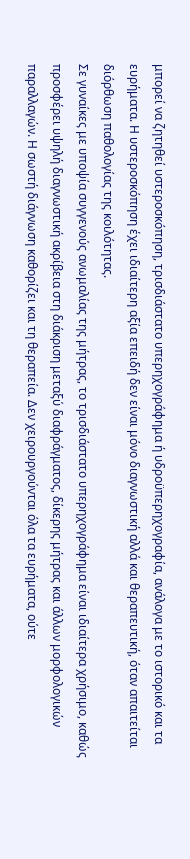μπορεί να ζητηθεί υστεροσκόπηση, τρισδιάστατο υπερηχογράφημα ή υδροϋπερηχογραφία, ανάλογα με το ιστορικό και τα ευρήματα. Η υστεροσκόπηση έχει ιδιαίτερη αξία επειδή δεν είναι μόνο διαγνωστική αλλά και θεραπευτική, όταν απαιτείται διόρθωση παθολογίας της κοιλότητας.
Σε γυναίκες με υποψία συγγενούς ανωμαλίας της μήτρας, το τρισδιάστατο υπερηχογράφημα είναι ιδιαίτερα χρήσιμο, καθώς προσφέρει υψηλή διαγνωστική ακρίβεια στη διάκριση μεταξύ διαφράγματος, δίκερης μήτρας και άλλων μορφολογικών παραλλαγών. Η σωστή διάγνωση καθορίζει και τη θεραπεία. Δεν χειρουργούνται όλα τα ευρήματα, ούτε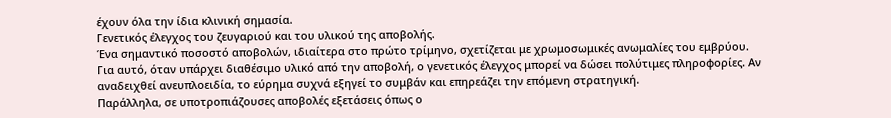έχουν όλα την ίδια κλινική σημασία.
Γενετικός έλεγχος του ζευγαριού και του υλικού της αποβολής.
Ένα σημαντικό ποσοστό αποβολών, ιδιαίτερα στο πρώτο τρίμηνο, σχετίζεται με χρωμοσωμικές ανωμαλίες του εμβρύου. Για αυτό, όταν υπάρχει διαθέσιμο υλικό από την αποβολή, ο γενετικός έλεγχος μπορεί να δώσει πολύτιμες πληροφορίες. Αν αναδειχθεί ανευπλοειδία, το εύρημα συχνά εξηγεί το συμβάν και επηρεάζει την επόμενη στρατηγική.
Παράλληλα, σε υποτροπιάζουσες αποβολές εξετάσεις όπως ο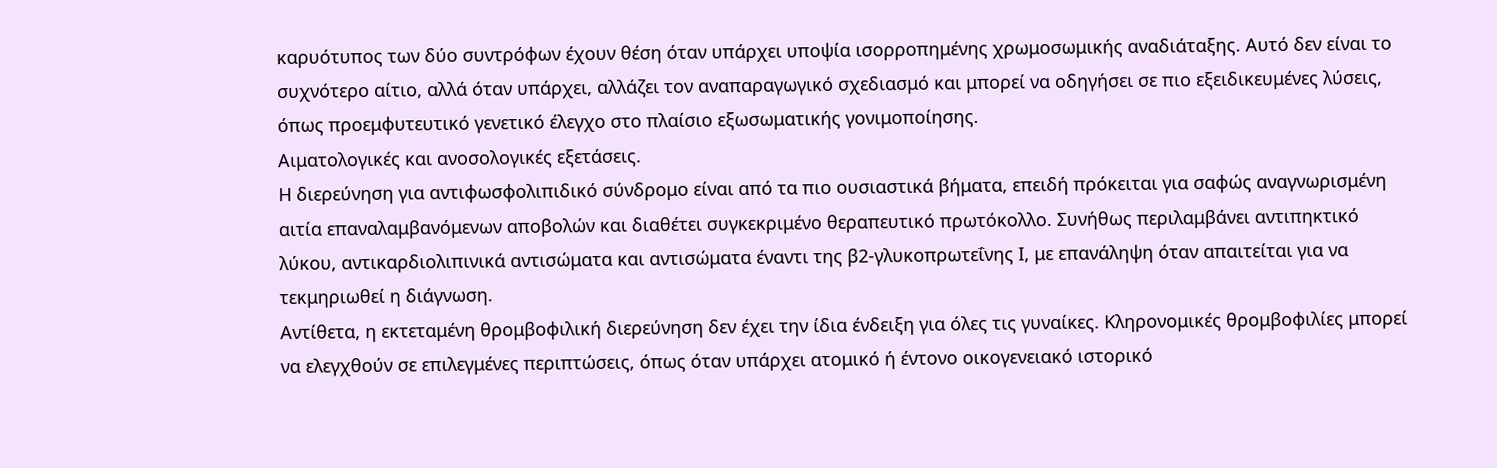καρυότυπος των δύο συντρόφων έχουν θέση όταν υπάρχει υποψία ισορροπημένης χρωμοσωμικής αναδιάταξης. Αυτό δεν είναι το συχνότερο αίτιο, αλλά όταν υπάρχει, αλλάζει τον αναπαραγωγικό σχεδιασμό και μπορεί να οδηγήσει σε πιο εξειδικευμένες λύσεις, όπως προεμφυτευτικό γενετικό έλεγχο στο πλαίσιο εξωσωματικής γονιμοποίησης.
Αιματολογικές και ανοσολογικές εξετάσεις.
Η διερεύνηση για αντιφωσφολιπιδικό σύνδρομο είναι από τα πιο ουσιαστικά βήματα, επειδή πρόκειται για σαφώς αναγνωρισμένη αιτία επαναλαμβανόμενων αποβολών και διαθέτει συγκεκριμένο θεραπευτικό πρωτόκολλο. Συνήθως περιλαμβάνει αντιπηκτικό λύκου, αντικαρδιολιπινικά αντισώματα και αντισώματα έναντι της β2-γλυκοπρωτεΐνης Ι, με επανάληψη όταν απαιτείται για να τεκμηριωθεί η διάγνωση.
Αντίθετα, η εκτεταμένη θρομβοφιλική διερεύνηση δεν έχει την ίδια ένδειξη για όλες τις γυναίκες. Κληρονομικές θρομβοφιλίες μπορεί να ελεγχθούν σε επιλεγμένες περιπτώσεις, όπως όταν υπάρχει ατομικό ή έντονο οικογενειακό ιστορικό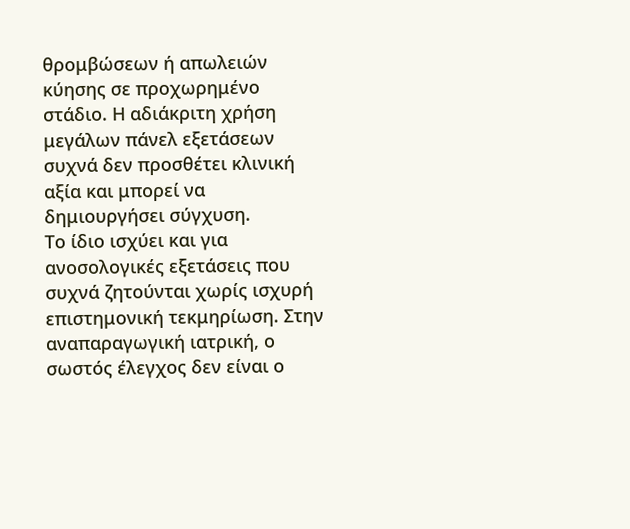θρομβώσεων ή απωλειών κύησης σε προχωρημένο στάδιο. Η αδιάκριτη χρήση μεγάλων πάνελ εξετάσεων συχνά δεν προσθέτει κλινική αξία και μπορεί να δημιουργήσει σύγχυση.
Το ίδιο ισχύει και για ανοσολογικές εξετάσεις που συχνά ζητούνται χωρίς ισχυρή επιστημονική τεκμηρίωση. Στην αναπαραγωγική ιατρική, ο σωστός έλεγχος δεν είναι ο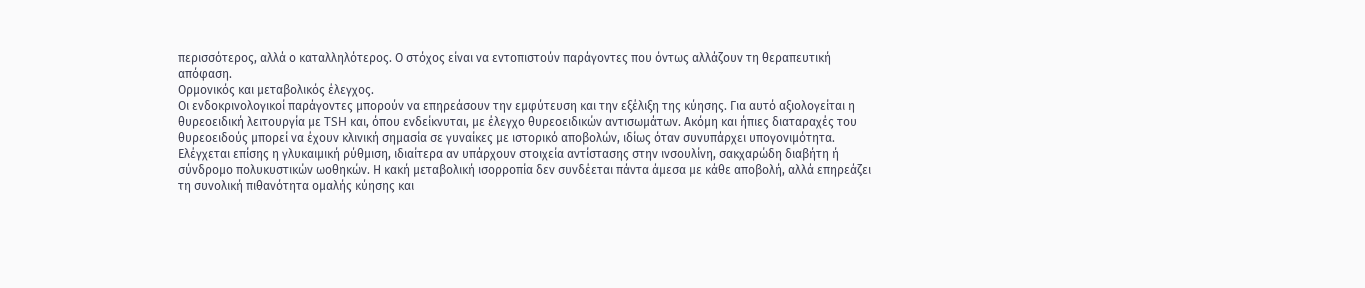περισσότερος, αλλά ο καταλληλότερος. Ο στόχος είναι να εντοπιστούν παράγοντες που όντως αλλάζουν τη θεραπευτική απόφαση.
Ορμονικός και μεταβολικός έλεγχος.
Οι ενδοκρινολογικοί παράγοντες μπορούν να επηρεάσουν την εμφύτευση και την εξέλιξη της κύησης. Για αυτό αξιολογείται η θυρεοειδική λειτουργία με TSH και, όπου ενδείκνυται, με έλεγχο θυρεοειδικών αντισωμάτων. Ακόμη και ήπιες διαταραχές του θυρεοειδούς μπορεί να έχουν κλινική σημασία σε γυναίκες με ιστορικό αποβολών, ιδίως όταν συνυπάρχει υπογονιμότητα.
Ελέγχεται επίσης η γλυκαιμική ρύθμιση, ιδιαίτερα αν υπάρχουν στοιχεία αντίστασης στην ινσουλίνη, σακχαρώδη διαβήτη ή σύνδρομο πολυκυστικών ωοθηκών. Η κακή μεταβολική ισορροπία δεν συνδέεται πάντα άμεσα με κάθε αποβολή, αλλά επηρεάζει τη συνολική πιθανότητα ομαλής κύησης και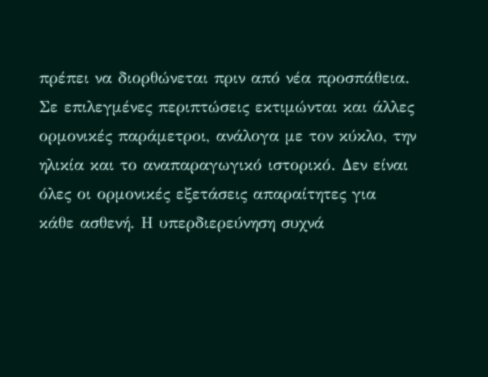πρέπει να διορθώνεται πριν από νέα προσπάθεια.
Σε επιλεγμένες περιπτώσεις εκτιμώνται και άλλες ορμονικές παράμετροι, ανάλογα με τον κύκλο, την ηλικία και το αναπαραγωγικό ιστορικό. Δεν είναι όλες οι ορμονικές εξετάσεις απαραίτητες για κάθε ασθενή. Η υπερδιερεύνηση συχνά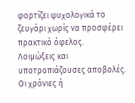φορτίζει ψυχολογικά το ζευγάρι χωρίς να προσφέρει πρακτικό όφελος.
Λοιμώξεις και υποτροπιάζουσες αποβολές.
Οι χρόνιες ή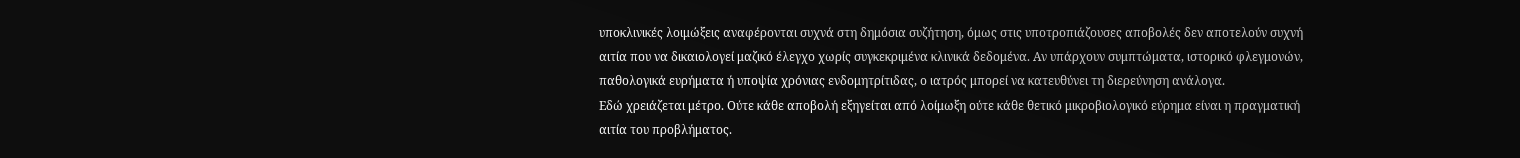υποκλινικές λοιμώξεις αναφέρονται συχνά στη δημόσια συζήτηση, όμως στις υποτροπιάζουσες αποβολές δεν αποτελούν συχνή αιτία που να δικαιολογεί μαζικό έλεγχο χωρίς συγκεκριμένα κλινικά δεδομένα. Αν υπάρχουν συμπτώματα, ιστορικό φλεγμονών, παθολογικά ευρήματα ή υποψία χρόνιας ενδομητρίτιδας, ο ιατρός μπορεί να κατευθύνει τη διερεύνηση ανάλογα.
Εδώ χρειάζεται μέτρο. Ούτε κάθε αποβολή εξηγείται από λοίμωξη ούτε κάθε θετικό μικροβιολογικό εύρημα είναι η πραγματική αιτία του προβλήματος.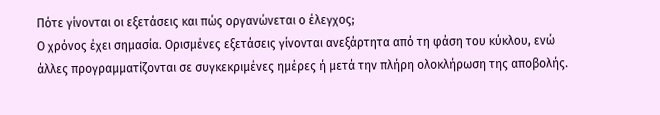Πότε γίνονται οι εξετάσεις και πώς οργανώνεται ο έλεγχος;
Ο χρόνος έχει σημασία. Ορισμένες εξετάσεις γίνονται ανεξάρτητα από τη φάση του κύκλου, ενώ άλλες προγραμματίζονται σε συγκεκριμένες ημέρες ή μετά την πλήρη ολοκλήρωση της αποβολής.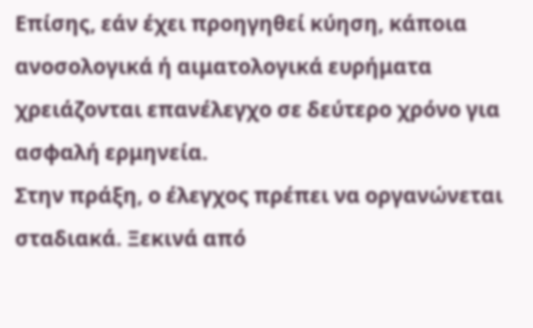Επίσης, εάν έχει προηγηθεί κύηση, κάποια ανοσολογικά ή αιματολογικά ευρήματα χρειάζονται επανέλεγχο σε δεύτερο χρόνο για ασφαλή ερμηνεία.
Στην πράξη, ο έλεγχος πρέπει να οργανώνεται σταδιακά. Ξεκινά από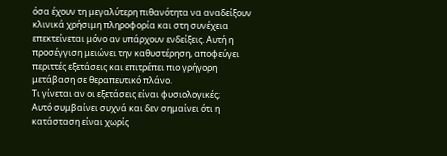όσα έχουν τη μεγαλύτερη πιθανότητα να αναδείξουν κλινικά χρήσιμη πληροφορία και στη συνέχεια επεκτείνεται μόνο αν υπάρχουν ενδείξεις. Αυτή η προσέγγιση μειώνει την καθυστέρηση, αποφεύγει περιττές εξετάσεις και επιτρέπει πιο γρήγορη μετάβαση σε θεραπευτικό πλάνο.
Τι γίνεται αν οι εξετάσεις είναι φυσιολογικές;
Αυτό συμβαίνει συχνά και δεν σημαίνει ότι η κατάσταση είναι χωρίς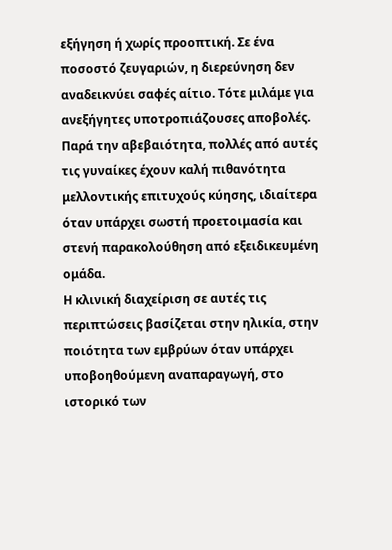εξήγηση ή χωρίς προοπτική. Σε ένα ποσοστό ζευγαριών, η διερεύνηση δεν αναδεικνύει σαφές αίτιο. Τότε μιλάμε για ανεξήγητες υποτροπιάζουσες αποβολές. Παρά την αβεβαιότητα, πολλές από αυτές τις γυναίκες έχουν καλή πιθανότητα μελλοντικής επιτυχούς κύησης, ιδιαίτερα όταν υπάρχει σωστή προετοιμασία και στενή παρακολούθηση από εξειδικευμένη ομάδα.
Η κλινική διαχείριση σε αυτές τις περιπτώσεις βασίζεται στην ηλικία, στην ποιότητα των εμβρύων όταν υπάρχει υποβοηθούμενη αναπαραγωγή, στο ιστορικό των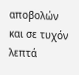αποβολών και σε τυχόν λεπτά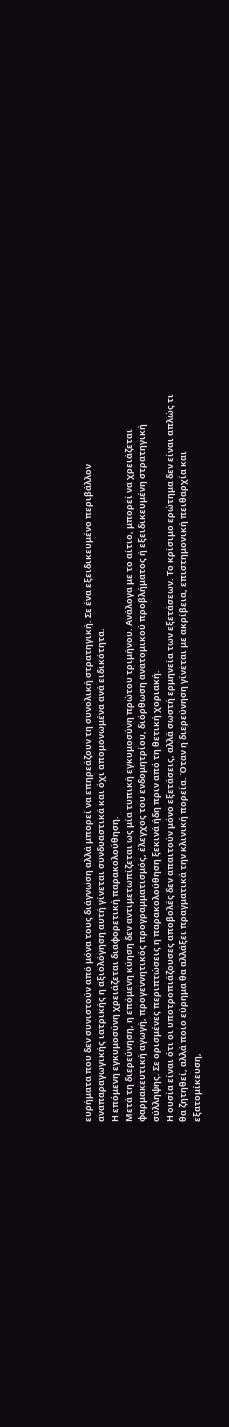ευρήματα που δεν συνιστούν από μόνα τους διάγνωση αλλά μπορεί να επηρεάζουν τη συνολική στρατηγική. Σε ένα εξειδικευμένο περιβάλλον αναπαραγωγικής ιατρικής η αξιολόγηση αυτή γίνεται συνδυαστικά και όχι απομονωμένα ανά ειδικότητα.
Η επόμενη εγκυμοσύνη χρειάζεται διαφορετική παρακολούθηση.
Μετά τη διερεύνηση, η επόμενη κύηση δεν αντιμετωπίζεται ως μία τυπική εγκυμοσύνη πρώτου τριμήνου. Ανάλογα με το αίτιο, μπορεί να χρειάζεται φαρμακευτική αγωγή, προγεννητικός προγραμματισμός, έλεγχος του ενδομητρίου, διόρθωση ανατομικού προβλήματος ή εξειδικευμένη στρατηγική σύλληψης. Σε ορισμένες περιπτώσεις η παρακολούθηση ξεκινά ήδη πριν από τη θετική χοριακή.
Η ουσία είναι ότι οι υποτροπιάζουσες αποβολές δεν απαιτούν μόνο εξετάσεις, αλλά σωστή ερμηνεία των εξετάσεων. Το κρίσιμο ερώτημα δεν είναι απλώς τι θα ζητηθεί, αλλά ποιο εύρημα θα αλλάξει πραγματικά την κλινική πορεία. Όταν η διερεύνηση γίνεται με ακρίβεια, επιστημονική πειθαρχία και εξατομίκευση,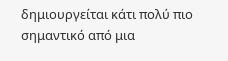δημιουργείται κάτι πολύ πιο σημαντικό από μια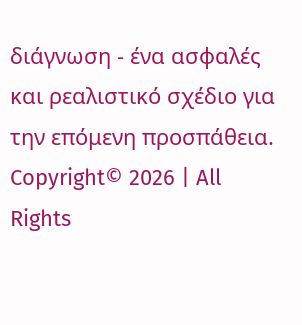διάγνωση - ένα ασφαλές και ρεαλιστικό σχέδιο για την επόμενη προσπάθεια.
Copyright© 2026 | All Rights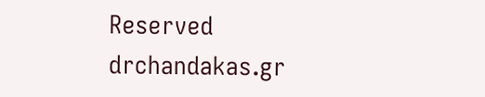Reserved drchandakas.gr